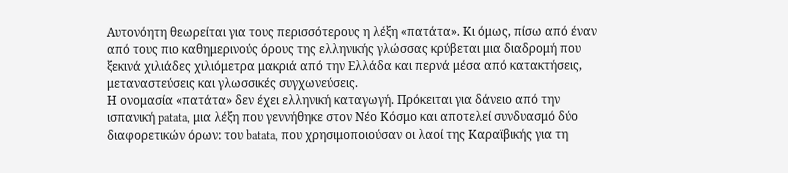Αυτονόητη θεωρείται για τους περισσότερους η λέξη «πατάτα». Κι όμως, πίσω από έναν από τους πιο καθημερινούς όρους της ελληνικής γλώσσας κρύβεται μια διαδρομή που ξεκινά χιλιάδες χιλιόμετρα μακριά από την Ελλάδα και περνά μέσα από κατακτήσεις, μεταναστεύσεις και γλωσσικές συγχωνεύσεις.
Η ονομασία «πατάτα» δεν έχει ελληνική καταγωγή. Πρόκειται για δάνειο από την ισπανική patata, μια λέξη που γεννήθηκε στον Νέο Κόσμο και αποτελεί συνδυασμό δύο διαφορετικών όρων: του batata, που χρησιμοποιούσαν οι λαοί της Καραϊβικής για τη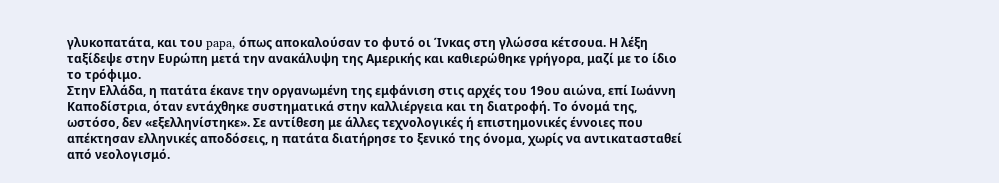γλυκοπατάτα, και του papa, όπως αποκαλούσαν το φυτό οι Ίνκας στη γλώσσα κέτσουα. Η λέξη ταξίδεψε στην Ευρώπη μετά την ανακάλυψη της Αμερικής και καθιερώθηκε γρήγορα, μαζί με το ίδιο το τρόφιμο.
Στην Ελλάδα, η πατάτα έκανε την οργανωμένη της εμφάνιση στις αρχές του 19ου αιώνα, επί Ιωάννη Καποδίστρια, όταν εντάχθηκε συστηματικά στην καλλιέργεια και τη διατροφή. Το όνομά της, ωστόσο, δεν «εξελληνίστηκε». Σε αντίθεση με άλλες τεχνολογικές ή επιστημονικές έννοιες που απέκτησαν ελληνικές αποδόσεις, η πατάτα διατήρησε το ξενικό της όνομα, χωρίς να αντικατασταθεί από νεολογισμό.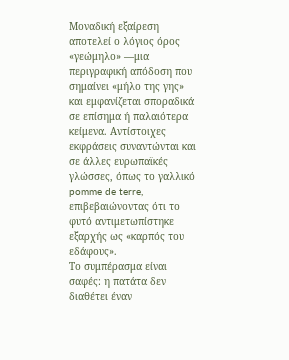Μοναδική εξαίρεση αποτελεί ο λόγιος όρος «γεώμηλο» —μια περιγραφική απόδοση που σημαίνει «μήλο της γης» και εμφανίζεται σποραδικά σε επίσημα ή παλαιότερα κείμενα. Αντίστοιχες εκφράσεις συναντώνται και σε άλλες ευρωπαϊκές γλώσσες, όπως το γαλλικό pomme de terre, επιβεβαιώνοντας ότι το φυτό αντιμετωπίστηκε εξαρχής ως «καρπός του εδάφους».
Το συμπέρασμα είναι σαφές: η πατάτα δεν διαθέτει έναν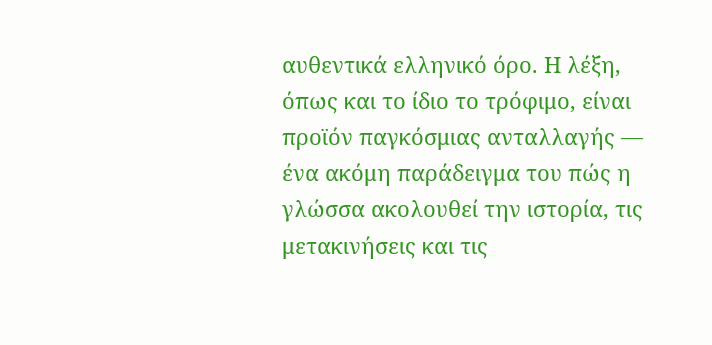αυθεντικά ελληνικό όρο. Η λέξη, όπως και το ίδιο το τρόφιμο, είναι προϊόν παγκόσμιας ανταλλαγής — ένα ακόμη παράδειγμα του πώς η γλώσσα ακολουθεί την ιστορία, τις μετακινήσεις και τις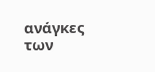ανάγκες των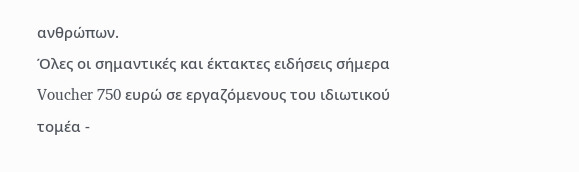ανθρώπων.
Όλες οι σημαντικές και έκτακτες ειδήσεις σήμερα
Voucher 750 ευρώ σε εργαζόμενους του ιδιωτικού τομέα -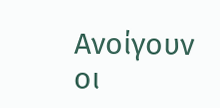Ανοίγουν οι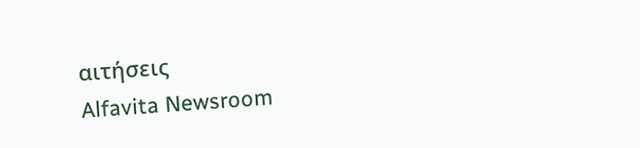αιτήσεις
Alfavita Newsroom